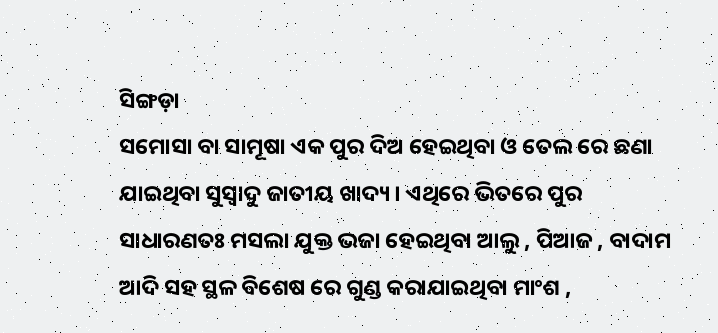ସିଙ୍ଗଡ଼ା
ସମୋସା ବା ସାମୂଷା ଏକ ପୁର ଦିଅ ହେଇଥିବା ଓ ତେଲ ରେ ଛଣା ଯାଇଥିବା ସୁସ୍ଵାଦୁ ଜାତୀୟ ଖାଦ୍ୟ । ଏଥିରେ ଭିତରେ ପୁର ସାଧାରଣତଃ ମସଲା ଯୁକ୍ତ ଭଜା ହେଇଥିବା ଆଲୁ , ପିଆଜ , ବାଦାମ ଆଦି ସହ ସ୍ଥଳ ବିଶେଷ ରେ ଗୁଣ୍ଡ କରାଯାଇଥିବା ମାଂଶ ,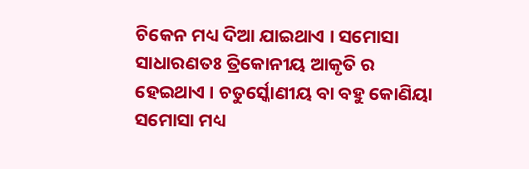ଚିକେନ ମଧ୍ୟ ଦିଆ ଯାଇଥାଏ । ସମୋସା ସାଧାରଣତଃ ତ୍ରିକୋନୀୟ ଆକୃତି ର ହେଇଥାଏ । ଚତୁର୍ସ୍କୋଣୀୟ ବା ବହୁ କୋଣିୟା ସମୋସା ମଧ୍ୟ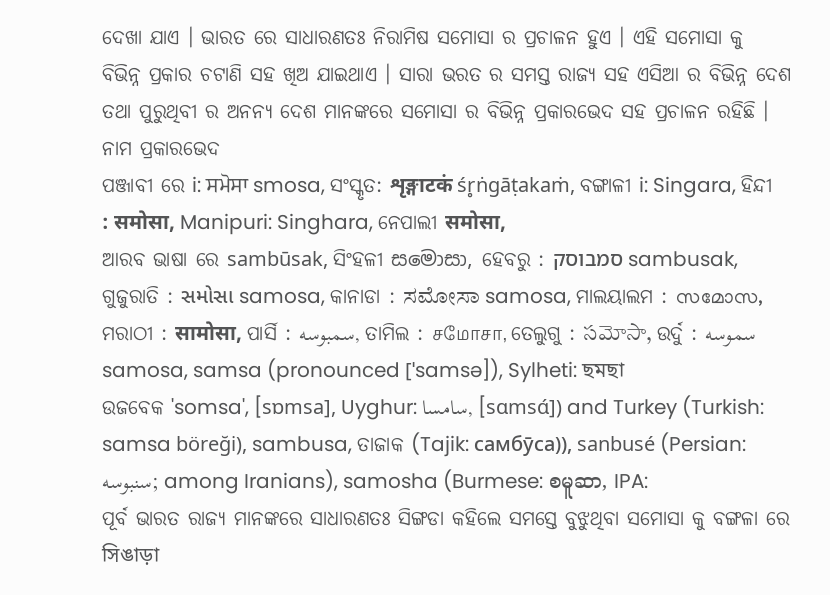ଦେଖା ଯାଏ । ଭାରତ ରେ ସାଧାରଣତଃ ନିରାମିଷ ସମୋସା ର ପ୍ରଚାଳନ ହୁଏ । ଏହି ସମୋସା କୁ ବିଭିନ୍ନ ପ୍ରକାର ଚଟାଣି ସହ ଖିଅ ଯାଇଥାଏ । ସାରା ଭରତ ର ସମସ୍ତ ରାଜ୍ୟ ସହ ଏସିଆ ର ବିଭିନ୍ନ ଦେଶ ତଥା ପୁରୁଥିବୀ ର ଅନନ୍ୟ ଦେଶ ମାନଙ୍କରେ ସମୋସା ର ବିଭିନ୍ନ ପ୍ରକାରଭେଦ ସହ ପ୍ରଚାଳନ ରହିଛି ।
ନାମ ପ୍ରକାରଭେଦ
ପଞ୍ଜାବୀ ରେ i: ਸਮੋਸਾ smosa, ସଂସ୍କୃତ: शृङ्गाटकं śr̥ṅgāṭakaṁ, ବଙ୍ଗାଳୀ i: Singara, ହିନ୍ଦୀ : समोसा, Manipuri: Singhara, ନେପାଲୀ समोसा,
ଆରବ ଭାଷା ରେ sambūsak, ସିଂହଳୀ සමොසා, ହେବରୁ : סמבוסק sambusak, ଗୁଜୁରାତି : સમોસા samosa, କାନାଡା : ಸಮೋಸಾ samosa, ମାଲୟାଲମ : സമോസ, ମରାଠୀ : सामोसा, ପାର୍ସି : سمبوسه, ତାମିଲ : சமோசா, ତେଲୁଗୁ : సమోసా, ଉର୍ଦୁ : سموسه samosa, samsa (pronounced [ˈsamsə]), Sylheti: ছমছা
ଉଜବେକ 'somsa', [sɒmsa], Uyghur: سامسا, [sɑmsɑ́]) and Turkey (Turkish: samsa böreği), sambusa, ତାଜାକ (Tajik: самбӯса)), sanbusé (Persian: سنبوسه; among Iranians), samosha (Burmese: စမူဆာ, IPA:
ପୂର୍ବ ଭାରତ ରାଜ୍ୟ ମାନଙ୍କରେ ସାଧାରଣତଃ ସିଙ୍ଗଡା କହିଲେ ସମସ୍ତେ ବୁଝୁଥିବା ସମୋସା କୁ ବଙ୍ଗଳା ରେ সিঙাড়া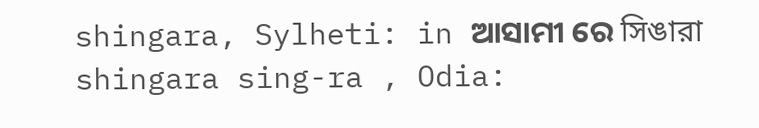shingara, Sylheti: in ଆସାମୀ ରେ সিঙারা shingara sing-ra , Odia: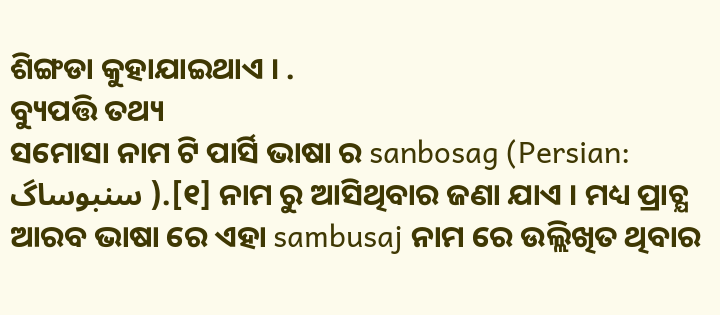ଶିଙ୍ଗଡା କୁହାଯାଇଥାଏ । .
ବ୍ୟୁପତ୍ତି ତଥ୍ୟ
ସମୋସା ନାମ ଟି ପାର୍ସି ଭାଷା ର sanbosag (Persian: سنبوساگ ).[୧] ନାମ ରୁ ଆସିଥିବାର ଜଣା ଯାଏ । ମଧ୍ୟ ପ୍ରାଚ୍ଯ ଆରବ ଭାଷା ରେ ଏହା sambusaj ନାମ ରେ ଉଲ୍ଲିଖିତ ଥିବାର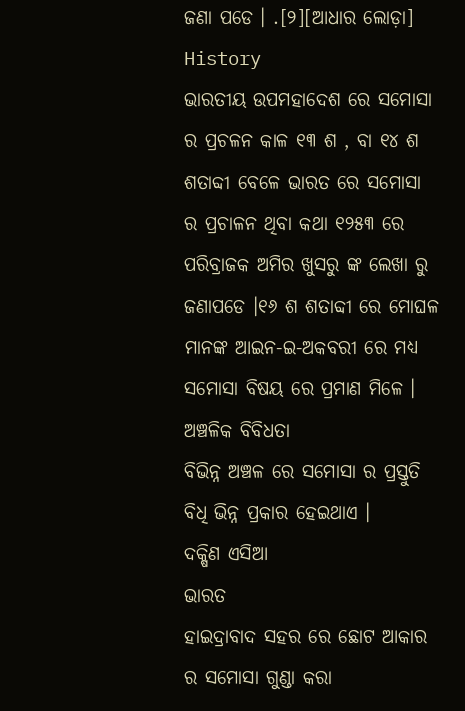ଜଣା ପଡେ । .[୨][ଆଧାର ଲୋଡ଼ା]
History
ଭାରତୀୟ ଉପମହାଦେଶ ରେ ସମୋସା ର ପ୍ରଚଳନ କାଳ ୧୩ ଶ , ବା ୧୪ ଶ ଶତାବ୍ଦୀ ବେଳେ ଭାରତ ରେ ସମୋସା ର ପ୍ରଚାଳନ ଥିବା କଥା ୧୨୫୩ ରେ ପରିବ୍ରାଜକ ଅମିର ଖୁସରୁ ଙ୍କ ଲେଖା ରୁ ଜଣାପଡେ ।୧୬ ଶ ଶତାବ୍ଦୀ ରେ ମୋଘଳ ମାନଙ୍କ ଆଇନ-ଇ-ଅକବରୀ ରେ ମଧ୍ୟ ସମୋସା ବିଷୟ ରେ ପ୍ରମାଣ ମିଳେ ।
ଅଞ୍ଚଳିକ ବିବିଧତା
ବିଭିନ୍ନ ଅଞ୍ଚଳ ରେ ସମୋସା ର ପ୍ରସ୍ତୁତି ବିଧି ଭିନ୍ନ ପ୍ରକାର ହେଇଥାଏ ।
ଦକ୍ଷିଣ ଏସିଆ
ଭାରତ
ହାଇଦ୍ରାବାଦ ସହର ରେ ଛୋଟ ଆକାର ର ସମୋସା ଗୁଣ୍ଡା କରା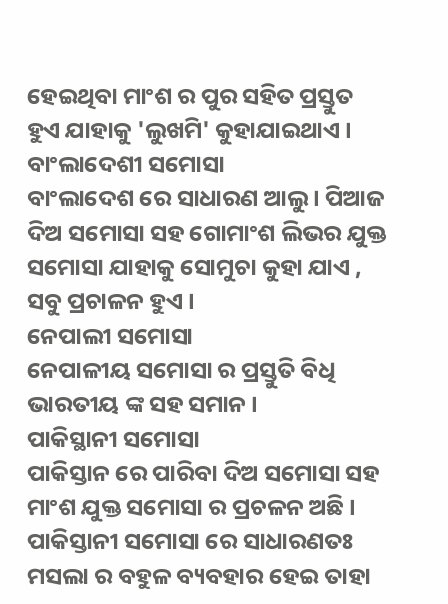ହେଇଥିବା ମାଂଶ ର ପୁର ସହିତ ପ୍ରସ୍ତୁତ ହୁଏ ଯାହାକୁ 'ଲୁଖମି' କୁହାଯାଇଥାଏ ।
ବାଂଲାଦେଶୀ ସମୋସା
ବାଂଲାଦେଶ ରେ ସାଧାରଣ ଆଲୁ । ପିଆଜ ଦିଅ ସମୋସା ସହ ଗୋମାଂଶ ଲିଭର ଯୁକ୍ତ ସମୋସା ଯାହାକୁ ସୋମୁଚା କୁହା ଯାଏ , ସବୁ ପ୍ରଚାଳନ ହୁଏ ।
ନେପାଲୀ ସମୋସା
ନେପାଳୀୟ ସମୋସା ର ପ୍ରସ୍ତୁତି ବିଧି ଭାରତୀୟ ଙ୍କ ସହ ସମାନ ।
ପାକିସ୍ଥାନୀ ସମୋସା
ପାକିସ୍ତାନ ରେ ପାରିବା ଦିଅ ସମୋସା ସହ ମାଂଶ ଯୁକ୍ତ ସମୋସା ର ପ୍ରଚଳନ ଅଛି । ପାକିସ୍ତାନୀ ସମୋସା ରେ ସାଧାରଣତଃ ମସଲା ର ବହୁଳ ବ୍ୟବହାର ହେଇ ତାହା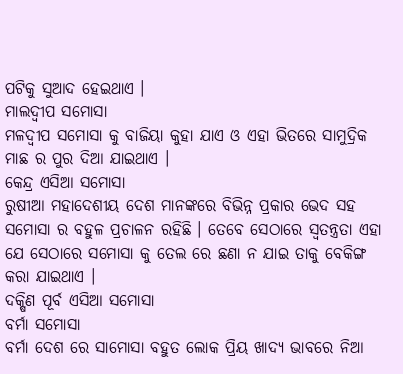ପଟିକୁ ସୁଆଦ ହେଇଥାଏ ।
ମାଲଦ୍ଵୀପ ସମୋସା
ମଳଦ୍ଵୀପ ସମୋସା କୁ ବାଜିୟା କୁହା ଯାଏ ଓ ଏହା ଭିତରେ ସାମୁଦ୍ରିକ ମାଛ ର ପୁର ଦିଆ ଯାଇଥାଏ ।
କେନ୍ଦ୍ର ଏସିଆ ସମୋସା
ରୁଷୀଆ ମହାଦେଶୀୟ ଦେଶ ମାନଙ୍କରେ ବିଭିନ୍ନ ପ୍ରକାର ଭେଦ ସହ ସମୋସା ର ବହୁଳ ପ୍ରଚାଳନ ରହିଛି । ତେବେ ସେଠାରେ ସ୍ଵତନ୍ତ୍ରତା ଏହା ଯେ ସେଠାରେ ସମୋସା କୁ ତେଲ ରେ ଛଣା ନ ଯାଇ ତାକୁ ବେକିଙ୍ଗ କରା ଯାଇଥାଏ ।
ଦକ୍ଷିଣ ପୂର୍ବ ଏସିଆ ସମୋସା
ବର୍ମା ସମୋସା
ବର୍ମା ଦେଶ ରେ ସାମୋସା ବହୁତ ଲୋକ ପ୍ରିୟ ଖାଦ୍ୟ ଭାବରେ ନିଆ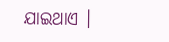ଯାଇଥାଏ ।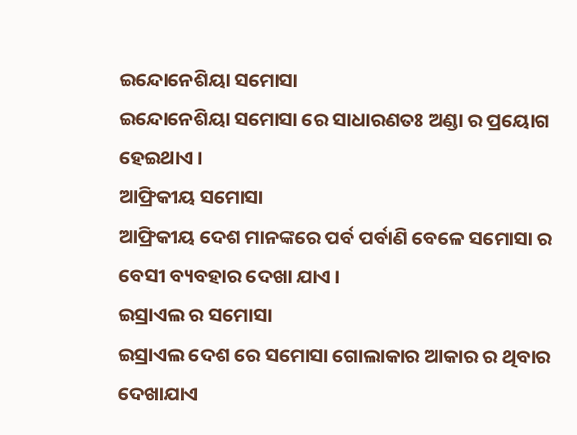ଇନ୍ଦୋନେଶିୟା ସମୋସା
ଇନ୍ଦୋନେଶିୟା ସମୋସା ରେ ସାଧାରଣତଃ ଅଣ୍ଡା ର ପ୍ରୟୋଗ ହେଇଥାଏ ।
ଆଫ୍ରିକୀୟ ସମୋସା
ଆଫ୍ରିକୀୟ ଦେଶ ମାନଙ୍କରେ ପର୍ବ ପର୍ବାଣି ବେଳେ ସମୋସା ର ବେସୀ ବ୍ୟବହାର ଦେଖା ଯାଏ ।
ଇସ୍ରାଏଲ ର ସମୋସା
ଇସ୍ରାଏଲ ଦେଶ ରେ ସମୋସା ଗୋଲାକାର ଆକାର ର ଥିବାର ଦେଖାଯାଏ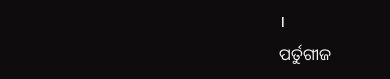।
ପର୍ତୁଗୀଜ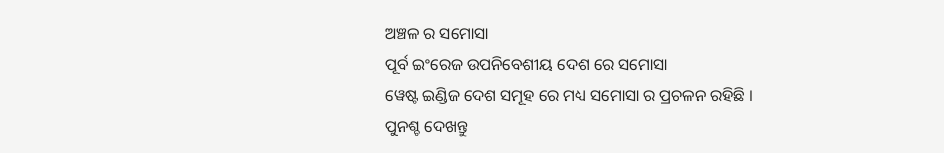ଅଞ୍ଚଳ ର ସମୋସା
ପୂର୍ବ ଇଂରେଜ ଉପନିବେଶୀୟ ଦେଶ ରେ ସମୋସା
ୱେଷ୍ଟ ଇଣ୍ଡିଜ ଦେଶ ସମୂହ ରେ ମଧ୍ୟ ସମୋସା ର ପ୍ରଚଳନ ରହିଛି ।
ପୁନଶ୍ଚ ଦେଖନ୍ତୁ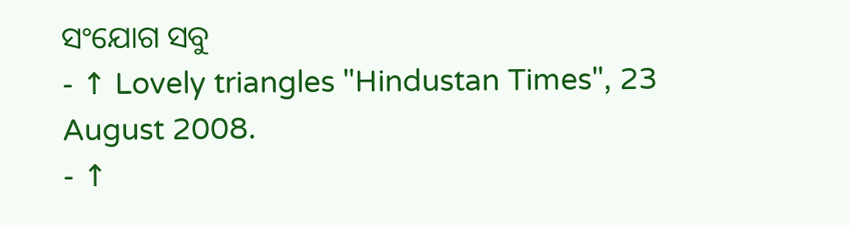ସଂଯୋଗ ସବୁ
- ↑ Lovely triangles "Hindustan Times", 23 August 2008.
- ↑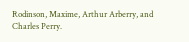Rodinson, Maxime, Arthur Arberry, and Charles Perry.